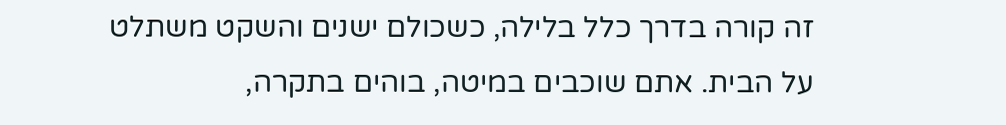זה קורה בדרך כלל בלילה, כשכולם ישנים והשקט משתלט על הבית. אתם שוכבים במיטה, בוהים בתקרה,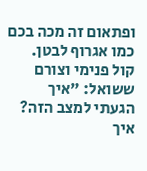ופתאום זה מכה בכם כמו אגרוף לבטן. קול פנימי וצורם ששואל: "איך הגעתי למצב הזה? איך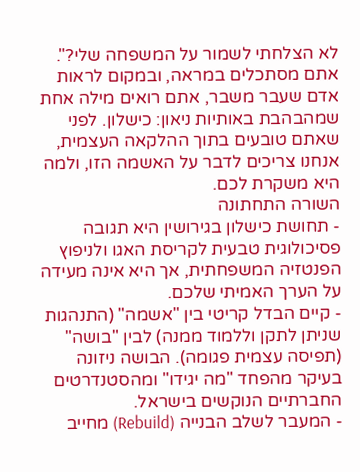לא הצלחתי לשמור על המשפחה שלי?". אתם מסתכלים במראה, ובמקום לראות אדם שעבר משבר, אתם רואים מילה אחת שמהבהבת באותיות ניאון: כישלון. לפני שאתם טובעים בתוך ההלקאה העצמית, אנחנו צריכים לדבר על האשמה הזו, ולמה היא משקרת לכם.
השורה התחתונה
- תחושת כישלון בגירושין היא תגובה פסיכולוגית טבעית לקריסת האגו ולניפוץ הפנטזיה המשפחתית, אך היא אינה מעידה על הערך האמיתי שלכם.
- קיים הבדל קריטי בין "אשמה" (התנהגות שניתן לתקן וללמוד ממנה) לבין "בושה" (תפיסה עצמית פגומה). הבושה ניזונה בעיקר מהפחד "מה יגידו" ומהסטנדרטים החברתיים הנוקשים בישראל.
- המעבר לשלב הבנייה (Rebuild) מחייב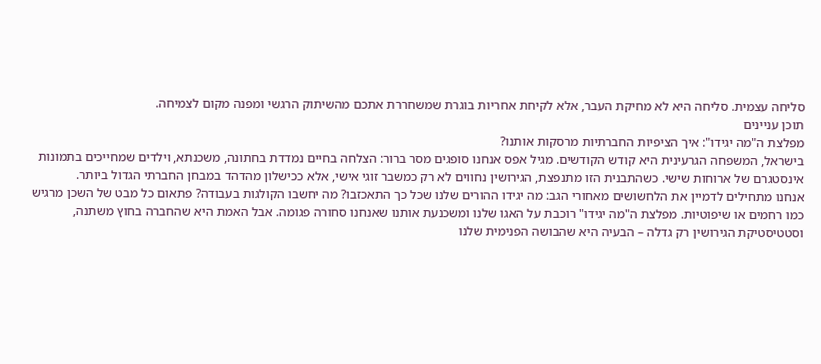סליחה עצמית. סליחה היא לא מחיקת העבר, אלא לקיחת אחריות בוגרת שמשחררת אתכם מהשיתוק הרגשי ומפנה מקום לצמיחה.
תוכן עניינים
מפלצת ה"מה יגידו": איך הציפיות החברתיות מרסקות אותנו?
בישראל, המשפחה הגרעינית היא קודש הקודשים. מגיל אפס אנחנו סופגים מסר ברור: הצלחה בחיים נמדדת בחתונה, משכנתא, וילדים שמחייכים בתמונות אינסטגרם של ארוחות שישי. כשהתבנית הזו מתנפצת, הגירושין נחווים לא רק כמשבר זוגי אישי, אלא ככישלון מהדהד במבחן החברתי הגדול ביותר.
אנחנו מתחילים לדמיין את הלחשושים מאחורי הגב: מה יגידו ההורים שלנו שכל כך התאכזבו? מה יחשבו הקולגות בעבודה? פתאום כל מבט של השכן מרגיש כמו רחמים או שיפוטיות. מפלצת ה"מה יגידו" רוכבת על האגו שלנו ומשכנעת אותנו שאנחנו סחורה פגומה. אבל האמת היא שהחברה בחוץ משתנה, וסטטיסטיקת הגירושין רק גדלה – הבעיה היא שהבושה הפנימית שלנו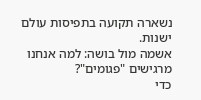נשארה תקועה בתפיסות עולם ישנות.
אשמה מול בושה: למה אנחנו מרגישים "פגומים"?
כדי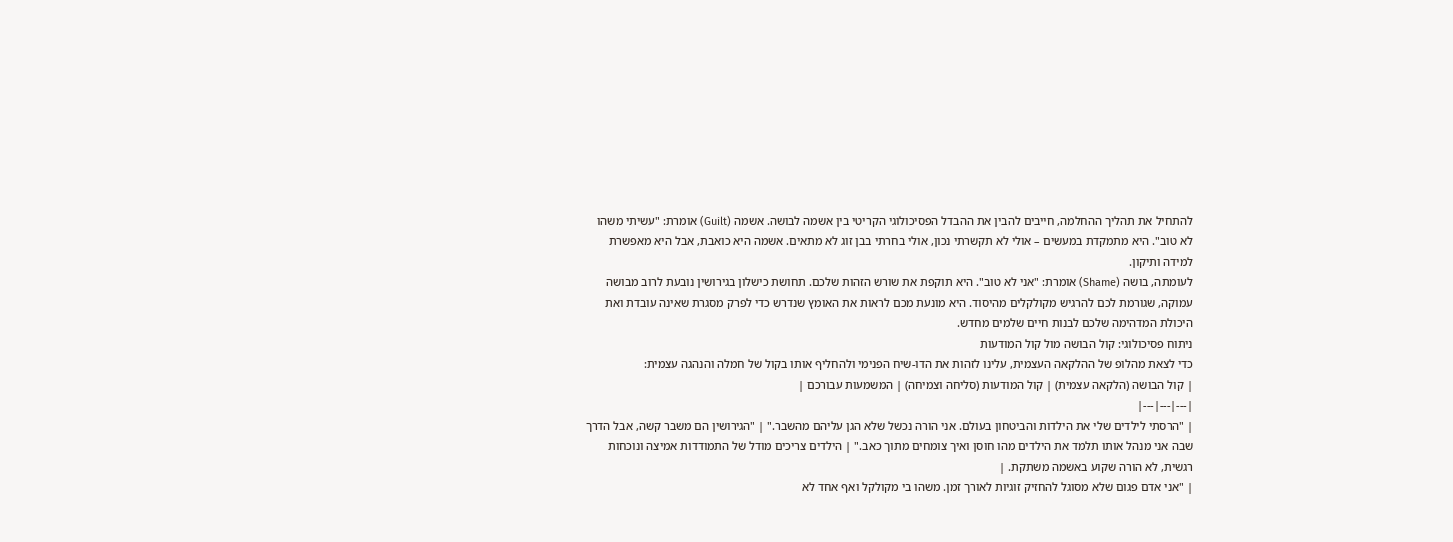להתחיל את תהליך ההחלמה, חייבים להבין את ההבדל הפסיכולוגי הקריטי בין אשמה לבושה. אשמה (Guilt) אומרת: "עשיתי משהו לא טוב". היא מתמקדת במעשים – אולי לא תקשרתי נכון, אולי בחרתי בבן זוג לא מתאים. אשמה היא כואבת, אבל היא מאפשרת למידה ותיקון.
לעומתה, בושה (Shame) אומרת: "אני לא טוב". היא תוקפת את שורש הזהות שלכם. תחושת כישלון בגירושין נובעת לרוב מבושה עמוקה, שגורמת לכם להרגיש מקולקלים מהיסוד. היא מונעת מכם לראות את האומץ שנדרש כדי לפרק מסגרת שאינה עובדת ואת היכולת המדהימה שלכם לבנות חיים שלמים מחדש.
ניתוח פסיכולוגי: קול הבושה מול קול המודעות
כדי לצאת מהלופ של ההלקאה העצמית, עלינו לזהות את הדו-שיח הפנימי ולהחליף אותו בקול של חמלה והנהגה עצמית:
| קול הבושה (הלקאה עצמית) | קול המודעות (סליחה וצמיחה) | המשמעות עבורכם |
|---|---|---|
| "הרסתי לילדים שלי את הילדות והביטחון בעולם. אני הורה נכשל שלא הגן עליהם מהשבר." | "הגירושין הם משבר קשה, אבל הדרך שבה אני מנהל אותו תלמד את הילדים מהו חוסן ואיך צומחים מתוך כאב." | הילדים צריכים מודל של התמודדות אמיצה ונוכחות רגשית, לא הורה שקוע באשמה משתקת. |
| "אני אדם פגום שלא מסוגל להחזיק זוגיות לאורך זמן. משהו בי מקולקל ואף אחד לא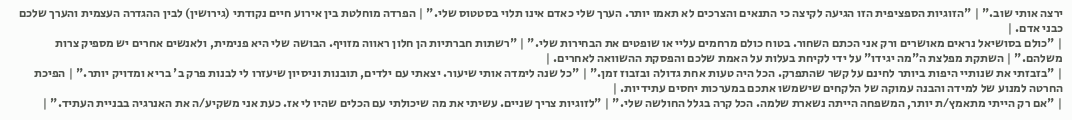ירצה אותי שוב." | "הזוגיות הספציפית הזו הגיעה לקיצה כי התנאים והצרכים לא תאמו יותר. הערך שלי כאדם אינו תלוי בסטטוס שלי." | הפרדה מוחלטת בין אירוע חיים נקודתי (גירושין) לבין ההגדרה העצמית והערך שלכם כבני אדם. |
| "כולם בסושיאל נראים מאושרים ורק אני הכתם השחור. בטוח כולם מרחמים עליי או שופטים את הבחירות שלי." | "רשתות חברתיות הן חלון ראווה מזויף. הבושה שלי היא פנימית, ולאנשים אחרים יש מספיק צרות משלהם." | השתקת מפלצת ה"מה יגידו" על ידי לקיחת בעלות על האמת שלכם והפסקת ההשוואה לאחרים. |
| "בזבזתי את שנותיי היפות ביותר לחינם על קשר שהתפרק. הכל היה טעות אחת גדולה ובזבוז זמן." | "כל שנה לימדה אותי שיעור. יצאתי עם ילדים, תובנות וניסיון שיעזרו לי לבנות פרק ב' בריא ומדויק יותר." | הפיכת החרטה למנוע של למידה והבנה עמוקה של הלקחים שישמשו אתכם במערכות יחסים עתידיות. |
| "אם רק הייתי מתאמץ/ת יותר, המשפחה הייתה נשארת שלמה. הכל קרה בגלל החולשה שלי." | "לזוגיות צריך שניים. עשיתי את מה שיכולתי עם הכלים שהיו לי אז. כעת אני משקיע/ה את האנרגיה בבניית העתיד." |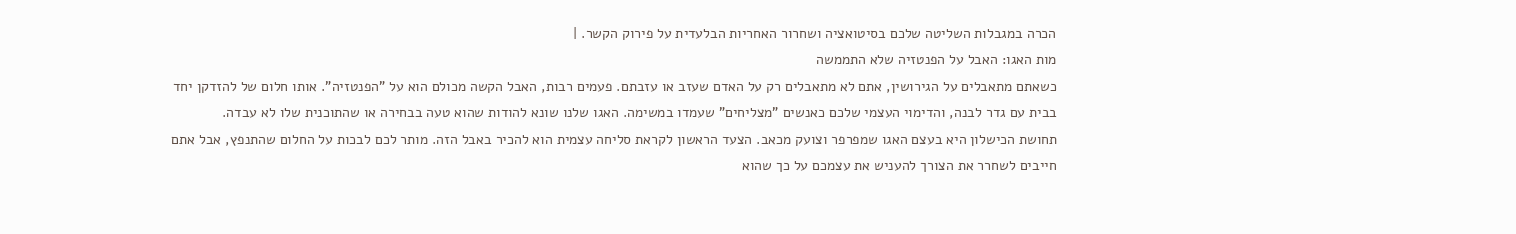הכרה במגבלות השליטה שלכם בסיטואציה ושחרור האחריות הבלעדית על פירוק הקשר. |
מות האגו: האבל על הפנטזיה שלא התממשה
כשאתם מתאבלים על הגירושין, אתם לא מתאבלים רק על האדם שעזב או עזבתם. פעמים רבות, האבל הקשה מכולם הוא על "הפנטזיה". אותו חלום של להזדקן יחד בבית עם גדר לבנה, והדימוי העצמי שלכם כאנשים "מצליחים" שעמדו במשימה. האגו שלנו שונא להודות שהוא טעה בבחירה או שהתוכנית שלו לא עבדה.
תחושת הכישלון היא בעצם האגו שמפרפר וצועק מכאב. הצעד הראשון לקראת סליחה עצמית הוא להכיר באבל הזה. מותר לכם לבכות על החלום שהתנפץ, אבל אתם חייבים לשחרר את הצורך להעניש את עצמכם על כך שהוא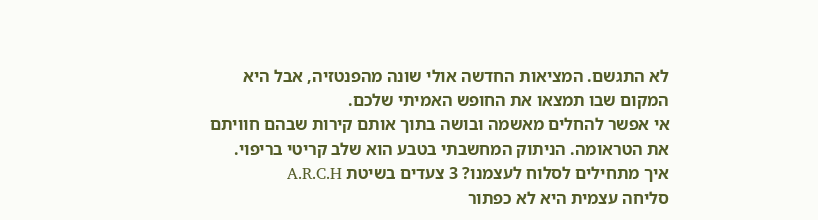לא התגשם. המציאות החדשה אולי שונה מהפנטזיה, אבל היא המקום שבו תמצאו את החופש האמיתי שלכם.
אי אפשר להחלים מאשמה ובושה בתוך אותם קירות שבהם חוויתם את הטראומה. הניתוק המחשבתי בטבע הוא שלב קריטי בריפוי.
איך מתחילים לסלוח לעצמנו? 3 צעדים בשיטת A.R.C.H
סליחה עצמית היא לא כפתור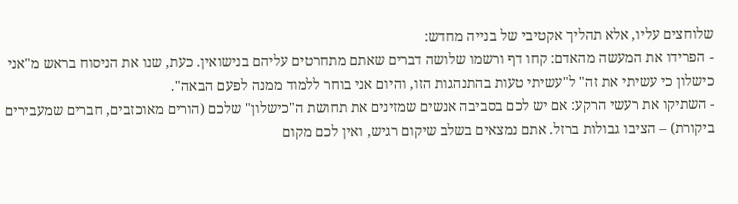שלוחצים עליו, אלא תהליך אקטיבי של בנייה מחדש:
- הפרידו את המעשה מהאדם: קחו דף ורשמו שלושה דברים שאתם מתחרטים עליהם בנישואין. כעת, שנו את הניסוח בראש מ"אני כישלון כי עשיתי את זה" ל"עשיתי טעות בהתנהגות הזו, והיום אני בוחר ללמוד ממנה לפעם הבאה".
- השתיקו את רעשי הרקע: אם יש לכם בסביבה אנשים שמזינים את תחושת ה"כישלון" שלכם (הורים מאוכזבים, חברים שמעבירים ביקורת) – הציבו גבולות ברזל. אתם נמצאים בשלב שיקום רגיש, ואין לכם מקום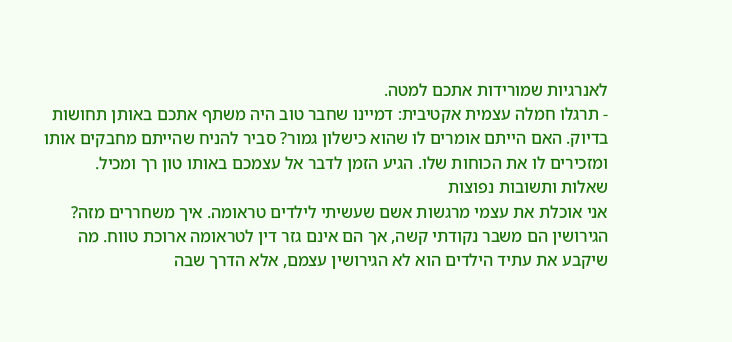לאנרגיות שמורידות אתכם למטה.
- תרגלו חמלה עצמית אקטיבית: דמיינו שחבר טוב היה משתף אתכם באותן תחושות בדיוק. האם הייתם אומרים לו שהוא כישלון גמור? סביר להניח שהייתם מחבקים אותו ומזכירים לו את הכוחות שלו. הגיע הזמן לדבר אל עצמכם באותו טון רך ומכיל.
שאלות ותשובות נפוצות
אני אוכלת את עצמי מרגשות אשם שעשיתי לילדים טראומה. איך משחררים מזה?
הגירושין הם משבר נקודתי קשה, אך הם אינם גזר דין לטראומה ארוכת טווח. מה שיקבע את עתיד הילדים הוא לא הגירושין עצמם, אלא הדרך שבה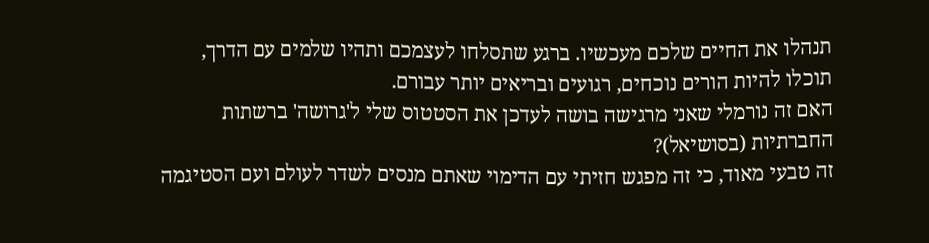תנהלו את החיים שלכם מעכשיו. ברגע שתסלחו לעצמכם ותהיו שלמים עם הדרך, תוכלו להיות הורים נוכחים, רגועים ובריאים יותר עבורם.
האם זה נורמלי שאני מרגישה בושה לעדכן את הסטטוס שלי ל'גרושה' ברשתות החברתיות (בסושיאל)?
זה טבעי מאוד, כי זה מפגש חזיתי עם הדימוי שאתם מנסים לשדר לעולם ועם הסטיגמה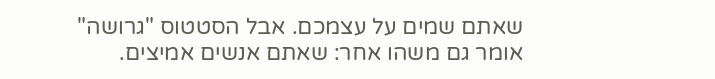שאתם שמים על עצמכם. אבל הסטטוס "גרושה" אומר גם משהו אחר: שאתם אנשים אמיצים.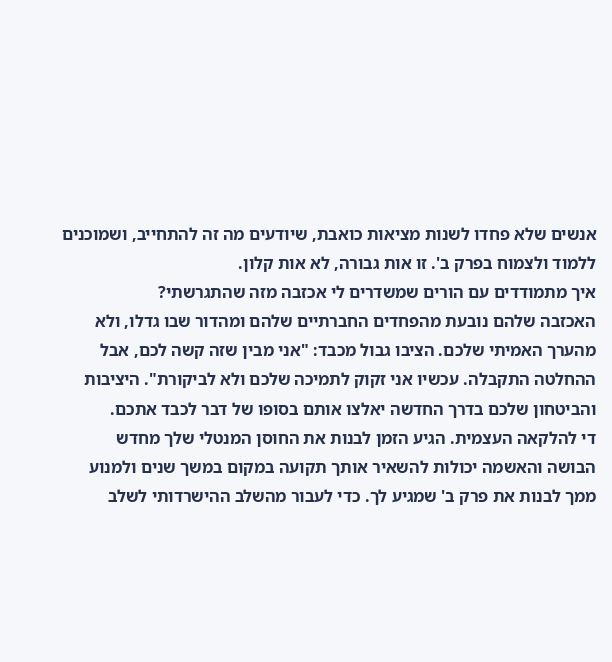אנשים שלא פחדו לשנות מציאות כואבת, שיודעים מה זה להתחייב, ושמוכנים ללמוד ולצמוח בפרק ב'. זו אות גבורה, לא אות קלון.
איך מתמודדים עם הורים שמשדרים לי אכזבה מזה שהתגרשתי?
האכזבה שלהם נובעת מהפחדים החברתיים שלהם ומהדור שבו גדלו, ולא מהערך האמיתי שלכם. הציבו גבול מכבד: "אני מבין שזה קשה לכם, אבל ההחלטה התקבלה. עכשיו אני זקוק לתמיכה שלכם ולא לביקורת". היציבות והביטחון שלכם בדרך החדשה יאלצו אותם בסופו של דבר לכבד אתכם.
די להלקאה העצמית. הגיע הזמן לבנות את החוסן המנטלי שלך מחדש
הבושה והאשמה יכולות להשאיר אותך תקועה במקום במשך שנים ולמנוע ממך לבנות את פרק ב' שמגיע לך. כדי לעבור מהשלב ההישרדותי לשלב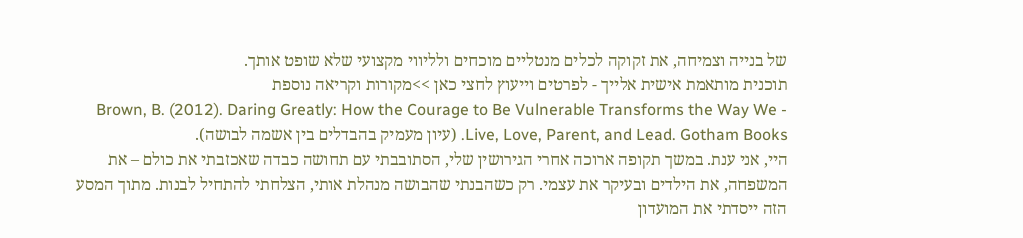של בנייה וצמיחה, את זקוקה לכלים מנטליים מוכחים ולליווי מקצועי שלא שופט אותך.
תוכנית מותאמת אישית אלייך - לפרטים וייעוץ לחצי כאן >>מקורות וקריאה נוספת
- Brown, B. (2012). Daring Greatly: How the Courage to Be Vulnerable Transforms the Way We Live, Love, Parent, and Lead. Gotham Books. (עיון מעמיק בהבדלים בין אשמה לבושה).
היי, אני ענת. במשך תקופה ארוכה אחרי הגירושין שלי, הסתובבתי עם תחושה כבדה שאכזבתי את כולם – את המשפחה, את הילדים ובעיקר את עצמי. רק כשהבנתי שהבושה מנהלת אותי, הצלחתי להתחיל לבנות. מתוך המסע הזה ייסדתי את המועדון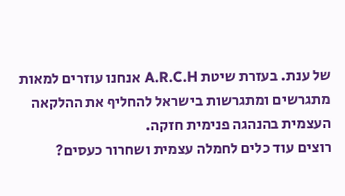של ענת. בעזרת שיטת A.R.C.H אנחנו עוזרים למאות מתגרשים ומתגרשות בישראל להחליף את ההלקאה העצמית בהנהגה פנימית חזקה.
רוצים עוד כלים לחמלה עצמית ושחרור כעסים?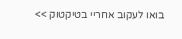בואו לעקוב אחריי בטיקטוק >>